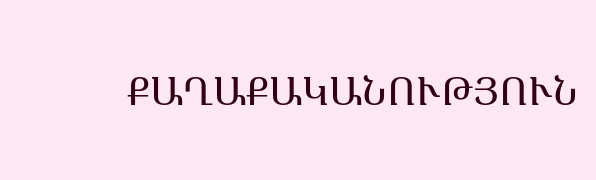ՔԱՂԱՔԱԿԱՆՈՒԹՅՈՒՆ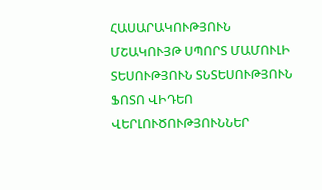ՀԱՍԱՐԱԿՈՒԹՅՈՒՆ ՄՇԱԿՈՒՅԹ ՍՊՈՐՏ ՄԱՄՈՒԼԻ ՏԵՍՈՒԹՅՈՒՆ ՏՆՏԵՍՈՒԹՅՈՒՆ ՖՈՏՈ ՎԻԴԵՈ ՎԵՐԼՈՒԾՈՒԹՅՈՒՆՆԵՐ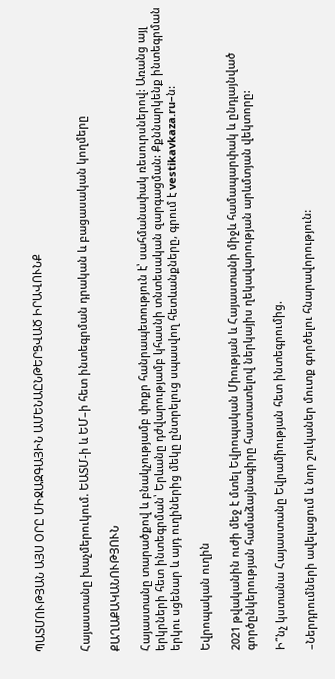ՊԱՏՄՈՒԹՅԱՆ ԱՅՍ ՕՐԸ ՄԻՋԱԶԳԱՅԻՆ ԱՄԵՆԱԸՆԹԵՐՑՎԱԾ ԻՐԱՎՈՒՆՔ


Հայաստանը խաչմերուկում. ԵԱՏՄ-ի և ԵՄ–ի հետ ինտեգրման դրական և բացասական կողմերը

ՔԱՂԱՔԱԿԱՆՈՒԹՅՈՒՆ

Հայաստանը տարածքով և բնակչությամբ փոքր հանրապետություն է՝ սահմանափակ ռեսուրսներով: Առանց այլ երկրների հետ ինտեգրման՝ Երևանը դժվարությամբ կհասնի տնտեսական զարգացման: Քքննարկենք ինտեգրման երկու սցենար և այդ ուղիներից մեկը ընտրելուց սպասվող հետևանքները, գրում է vestikavkaza.ru–ն:

Եվրոպական ուղին

2021 թվականին ուժի մեջ է մտել Եվրոպական Միության և Հայաստանի միջև համապարփակ և ընդլայնված գործընկերության համաձայնագիրը հաստատելով ներկայիս ղեկավարության արևմտյան վեկտորը:

Ի՞նչ կստանա Հայաստանը Եվրամիության հետ ինտեգրումից.

–Ներդրումների ավելացում և նոր շուկաներ մուտք գործելու հնարավորություն: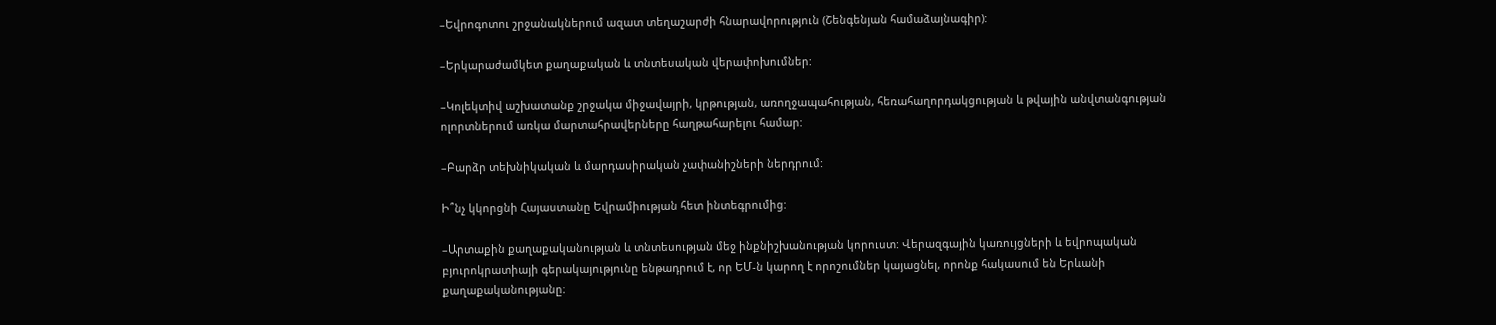–Եվրոգոտու շրջանակներում ազատ տեղաշարժի հնարավորություն (Շենգենյան համաձայնագիր):

–Երկարաժամկետ քաղաքական և տնտեսական վերափոխումներ:

–Կոլեկտիվ աշխատանք շրջակա միջավայրի, կրթության, առողջապահության, հեռահաղորդակցության և թվային անվտանգության ոլորտներում առկա մարտահրավերները հաղթահարելու համար:

–Բարձր տեխնիկական և մարդասիրական չափանիշների ներդրում:

Ի՞նչ կկորցնի Հայաստանը Եվրամիության հետ ինտեգրումից:

–Արտաքին քաղաքականության և տնտեսության մեջ ինքնիշխանության կորուստ: Վերազգային կառույցների և եվրոպական բյուրոկրատիայի գերակայությունը ենթադրում է, որ ԵՄ-ն կարող է որոշումներ կայացնել, որոնք հակասում են Երևանի քաղաքականությանը։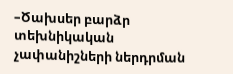–Ծախսեր բարձր տեխնիկական չափանիշների ներդրման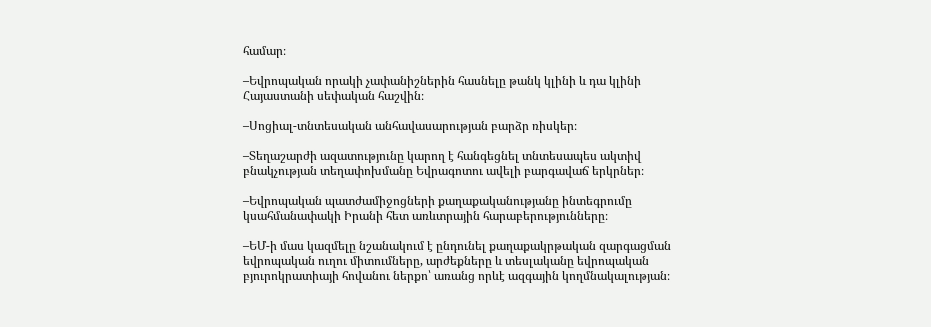համար։

–Եվրոպական որակի չափանիշներին հասնելը թանկ կլինի և դա կլինի Հայաստանի սեփական հաշվին։

–Սոցիալ-տնտեսական անհավասարության բարձր ռիսկեր։

–Տեղաշարժի ազատությունը կարող է հանգեցնել տնտեսապես ակտիվ բնակչության տեղափոխմանը Եվրագոտու ավելի բարգավաճ երկրներ։

–Եվրոպական պատժամիջոցների քաղաքականությանը ինտեգրումը կսահմանափակի Իրանի հետ առևտրային հարաբերությունները։

–ԵՄ-ի մաս կազմելը նշանակում է ընդունել քաղաքակրթական զարգացման եվրոպական ուղու միտումները, արժեքները և տեսլականը եվրոպական բյուրոկրատիայի հովանու ներքո՝ առանց որևէ ազգային կողմնակալության։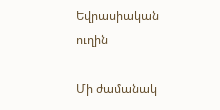Եվրասիական ուղին

Մի ժամանակ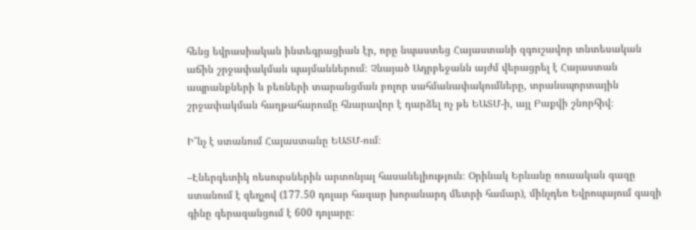հենց եվրասիական ինտեգրացիան էր, որը նպաստեց Հայաստանի զգուշավոր տնտեսական աճին շրջափակման պայմաններում։ Չնայած Ադրբեջանն այժմ վերացրել է Հայաստան ապրանքների և բեռների տարանցման բոլոր սահմանափակումները, տրանսպորտային շրջափակման հաղթահարումը հնարավոր է դարձել ոչ թե ԵԱՏՄ-ի, այլ Բաքվի շնորհիվ։

Ի՞նչ է ստանում Հայաստանը ԵԱՏՄ-ում։

–Էներգետիկ ռեսուրսներին արտոնյալ հասանելիություն։ Օրինակ Երևանը ռուսական գազը ստանում է զեղչով (177.50 դոլար հազար խորանարդ մետրի համար), մինչդեռ Եվրոպայում գազի գինը գերազանցում է 600 դոլարը։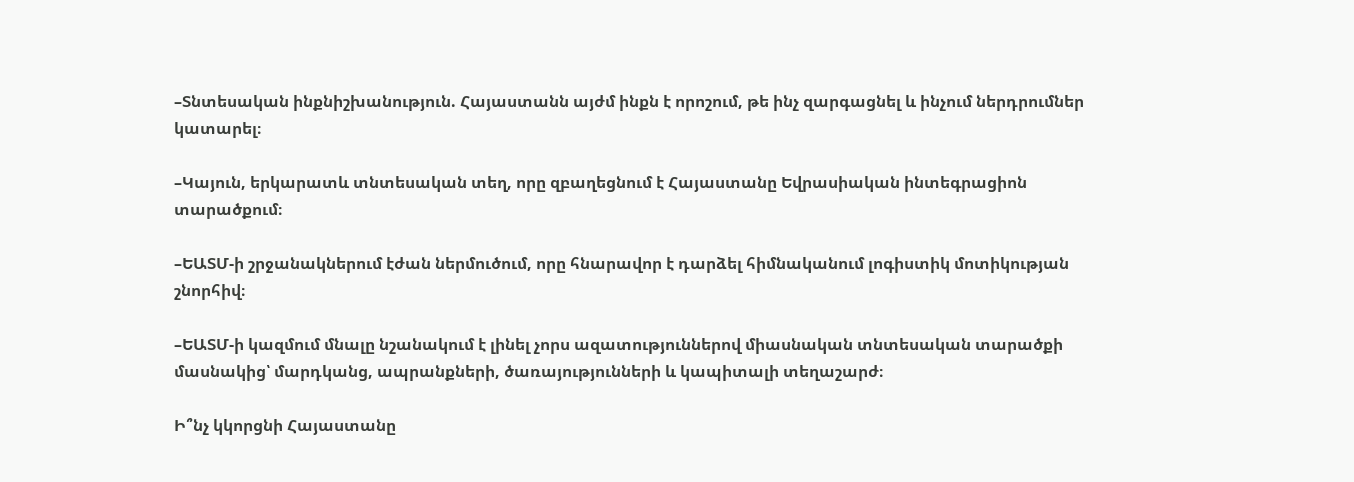–Տնտեսական ինքնիշխանություն. Հայաստանն այժմ ինքն է որոշում, թե ինչ զարգացնել և ինչում ներդրումներ կատարել։

–Կայուն, երկարատև տնտեսական տեղ, որը զբաղեցնում է Հայաստանը Եվրասիական ինտեգրացիոն տարածքում։

–ԵԱՏՄ-ի շրջանակներում էժան ներմուծում, որը հնարավոր է դարձել հիմնականում լոգիստիկ մոտիկության շնորհիվ։

–ԵԱՏՄ-ի կազմում մնալը նշանակում է լինել չորս ազատություններով միասնական տնտեսական տարածքի մասնակից՝ մարդկանց, ապրանքների, ծառայությունների և կապիտալի տեղաշարժ։

Ի՞նչ կկորցնի Հայաստանը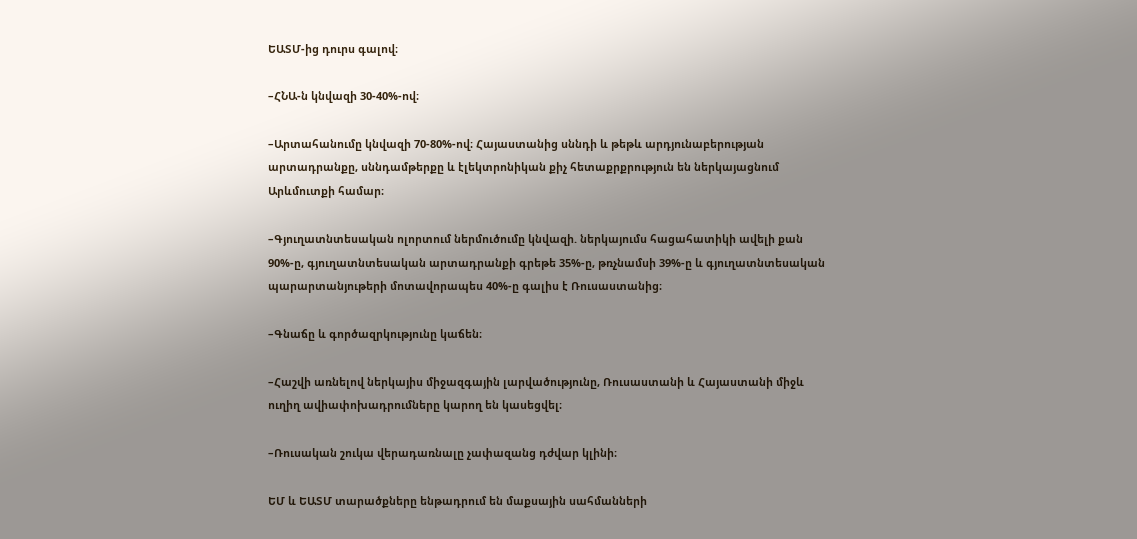ԵԱՏՄ-ից դուրս գալով։

–ՀՆԱ-ն կնվազի 30-40%-ով։

–Արտահանումը կնվազի 70-80%-ով։ Հայաստանից սննդի և թեթև արդյունաբերության արտադրանքը, սննդամթերքը և էլեկտրոնիկան քիչ հետաքրքրություն են ներկայացնում Արևմուտքի համար։

–Գյուղատնտեսական ոլորտում ներմուծումը կնվազի. ներկայումս հացահատիկի ավելի քան 90%-ը, գյուղատնտեսական արտադրանքի գրեթե 35%-ը, թռչնամսի 39%-ը և գյուղատնտեսական պարարտանյութերի մոտավորապես 40%-ը գալիս է Ռուսաստանից։

–Գնաճը և գործազրկությունը կաճեն։

–Հաշվի առնելով ներկայիս միջազգային լարվածությունը, Ռուսաստանի և Հայաստանի միջև ուղիղ ավիափոխադրումները կարող են կասեցվել։

–Ռուսական շուկա վերադառնալը չափազանց դժվար կլինի։

ԵՄ և ԵԱՏՄ տարածքները ենթադրում են մաքսային սահմանների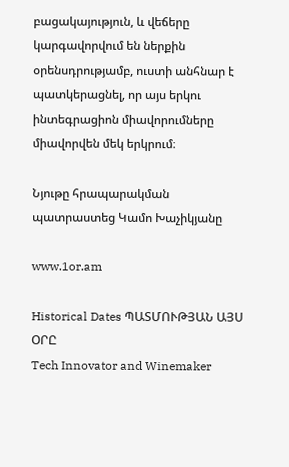բացակայություն, և վեճերը կարգավորվում են ներքին օրենսդրությամբ, ուստի անհնար է պատկերացնել, որ այս երկու ինտեգրացիոն միավորումները միավորվեն մեկ երկրում։

Նյութը հրապարակման պատրաստեց Կամո Խաչիկյանը

www.1or.am

Historical Dates ՊԱՏՄՈՒԹՅԱՆ ԱՅՍ ՕՐԸ
Tech Innovator and Winemaker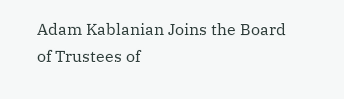Adam Kablanian Joins the Board of Trustees of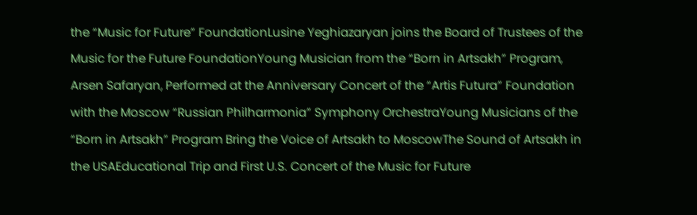the “Music for Future” FoundationLusine Yeghiazaryan joins the Board of Trustees of the Music for the Future FoundationYoung Musician from the “Born in Artsakh” Program, Arsen Safaryan, Performed at the Anniversary Concert of the “Artis Futura” Foundation with the Moscow “Russian Philharmonia” Symphony OrchestraYoung Musicians of the “Born in Artsakh” Program Bring the Voice of Artsakh to MoscowThe Sound of Artsakh in the USAEducational Trip and First U.S. Concert of the Music for Future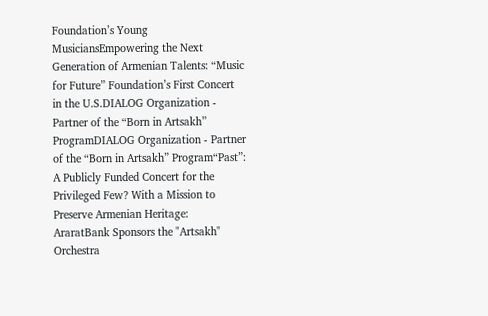Foundation’s Young MusiciansEmpowering the Next Generation of Armenian Talents: “Music for Future” Foundation’s First Concert in the U.S.DIALOG Organization - Partner of the “Born in Artsakh” ProgramDIALOG Organization - Partner of the “Born in Artsakh” Program“Past”: A Publicly Funded Concert for the Privileged Few? With a Mission to Preserve Armenian Heritage: AraratBank Sponsors the "Artsakh" Orchestra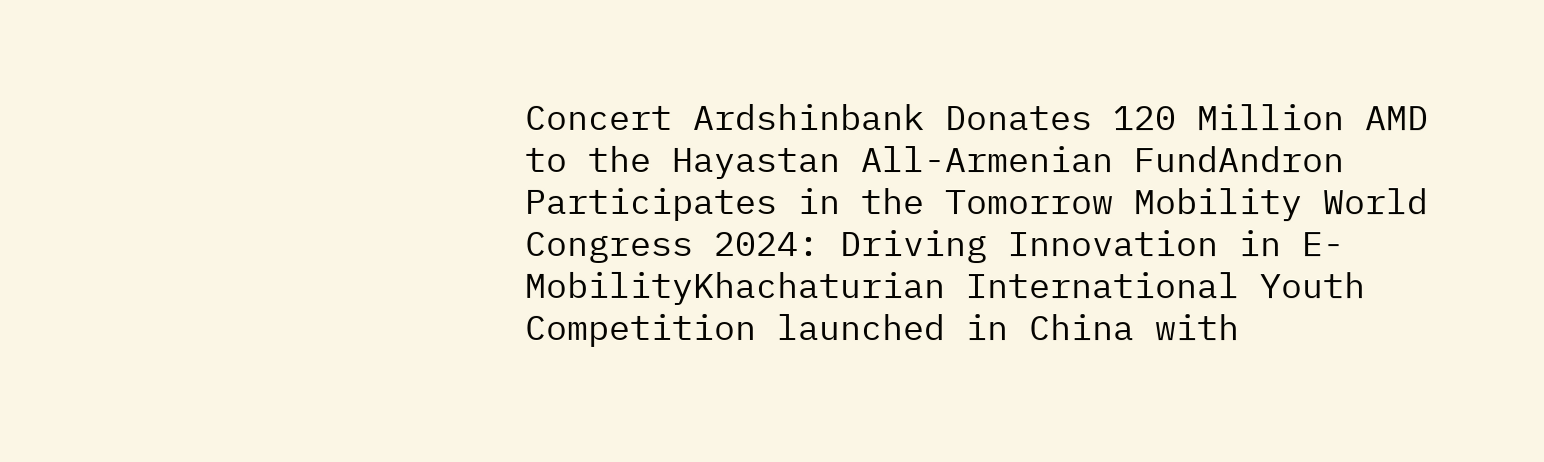Concert Ardshinbank Donates 120 Million AMD to the Hayastan All-Armenian FundAndron Participates in the Tomorrow Mobility World Congress 2024: Driving Innovation in E-MobilityKhachaturian International Youth Competition launched in China with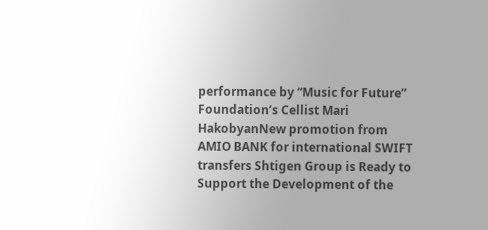performance by “Music for Future” Foundation’s Cellist Mari HakobyanNew promotion from AMIO BANK for international SWIFT transfers Shtigen Group is Ready to Support the Development of the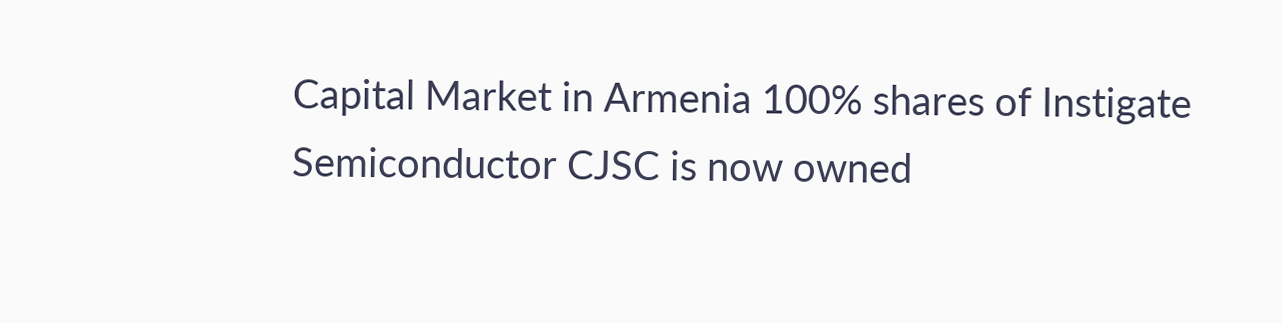Capital Market in Armenia 100% shares of Instigate Semiconductor CJSC is now owned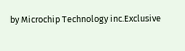by Microchip Technology inc.Exclusive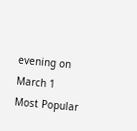evening on March 1
Most Popular